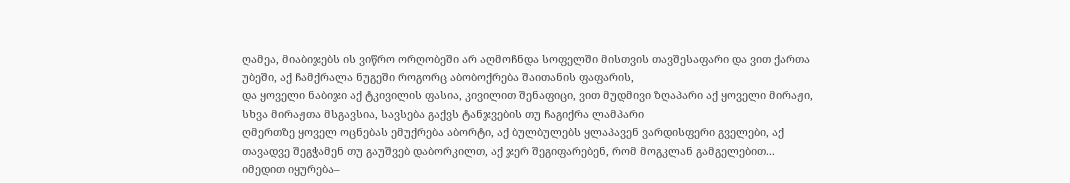ღამეა, მიაბიჯებს ის ვიწრო ორღობეში არ აღმოჩნდა სოფელში მისთვის თავშესაფარი და ვით ქართა უბეში, აქ ჩამქრალა ნუგეში როგორც აბობოქრება შაითანის ფაფარის,
და ყოველი ნაბიჯი აქ ტკივილის ფასია, კივილით შენაფიცი, ვით მუდმივი ზღაპარი აქ ყოველი მირაჟი, სხვა მირაჟთა მსგავსია, სავსება გაქვს ტანჯვების თუ ჩაგიქრა ლამპარი
ღმერთზე ყოველ ოცნებას ემუქრება აბორტი, აქ ბულბულებს ყლაპავენ ვარდისფერი გველები, აქ თავადვე შეგჭამენ თუ გაუშვებ დაბორკილთ, აქ ჯერ შეგიფარებენ, რომ მოგკლან გამგელებით...
იმედით იყურება–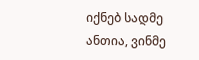იქნებ სადმე ანთია, ვინმე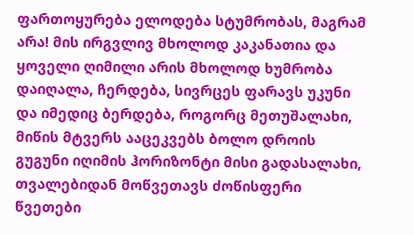ფართოყურება ელოდება სტუმრობას, მაგრამ არა! მის ირგვლივ მხოლოდ კაკანათია და ყოველი ღიმილი არის მხოლოდ ხუმრობა
დაიღალა, ჩერდება, სივრცეს ფარავს უკუნი და იმედიც ბერდება, როგორც მეთუშალახი, მიწის მტვერს ააცეკვებს ბოლო დროის გუგუნი იღიმის ჰორიზონტი მისი გადასალახი,
თვალებიდან მოწვეთავს ძოწისფერი წვეთები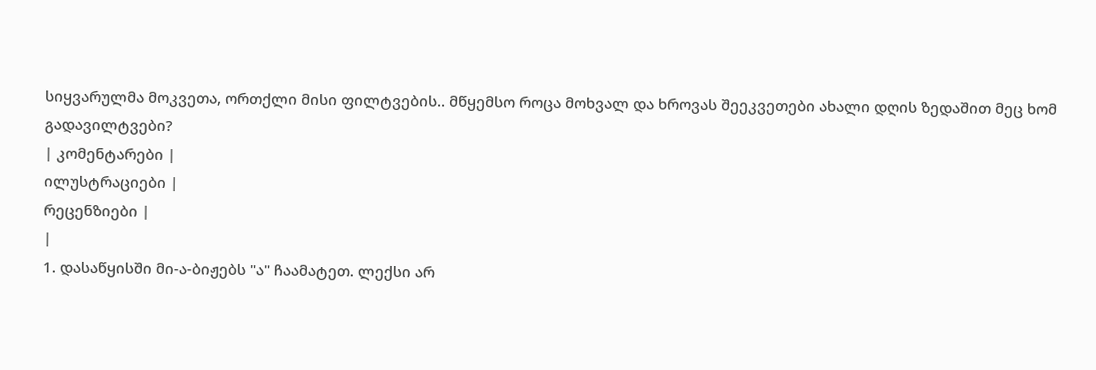სიყვარულმა მოკვეთა, ორთქლი მისი ფილტვების.. მწყემსო როცა მოხვალ და ხროვას შეეკვეთები ახალი დღის ზედაშით მეც ხომ გადავილტვები?
| კომენტარები |
ილუსტრაციები |
რეცენზიები |
|
1. დასაწყისში მი-ა-ბიჟებს "ა" ჩაამატეთ. ლექსი არ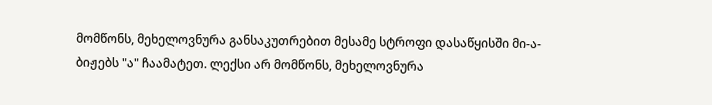მომწონს, მეხელოვნურა განსაკუთრებით მესამე სტროფი დასაწყისში მი-ა-ბიჟებს "ა" ჩაამატეთ. ლექსი არ მომწონს, მეხელოვნურა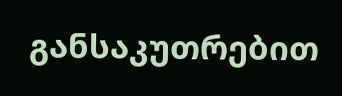განსაკუთრებით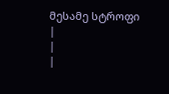მესამე სტროფი
|
|
|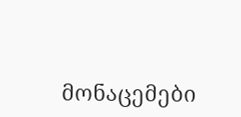მონაცემები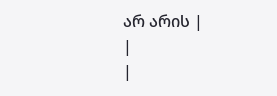არ არის |
|
|